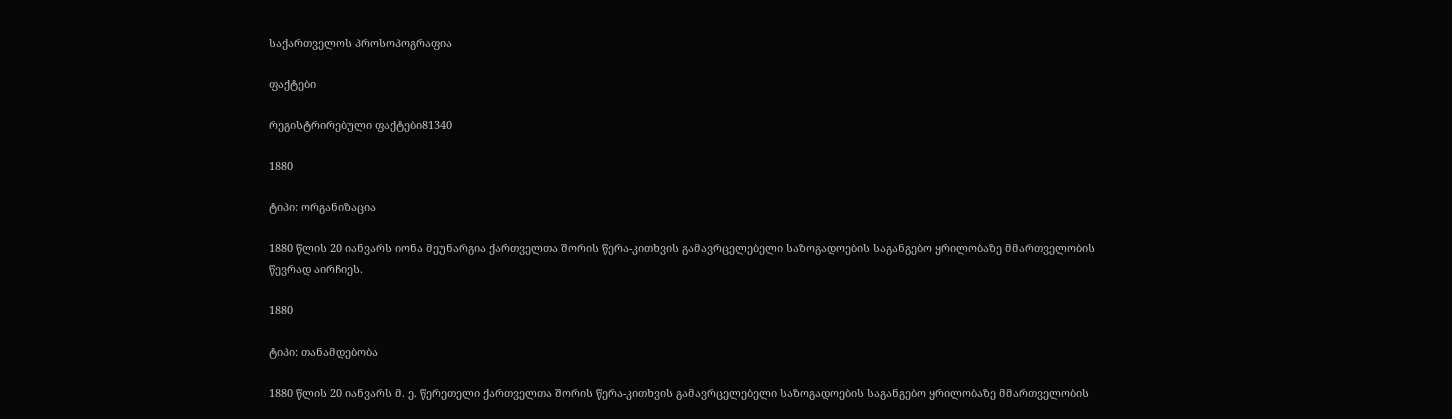საქართველოს პროსოპოგრაფია

ფაქტები

რეგისტრირებული ფაქტები81340

1880

ტიპი: ორგანიზაცია

1880 წლის 20 იანვარს იონა მეუნარგია ქართველთა შორის წერა-კითხვის გამავრცელებელი საზოგადოების საგანგებო ყრილობაზე მმართველობის წევრად აირჩიეს.

1880

ტიპი: თანამდებობა

1880 წლის 20 იანვარს მ. ე. წერეთელი ქართველთა შორის წერა-კითხვის გამავრცელებელი საზოგადოების საგანგებო ყრილობაზე მმართველობის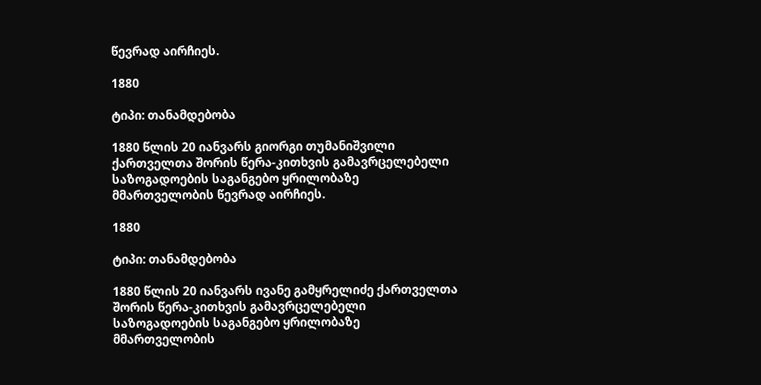წევრად აირჩიეს.

1880

ტიპი: თანამდებობა

1880 წლის 20 იანვარს გიორგი თუმანიშვილი ქართველთა შორის წერა-კითხვის გამავრცელებელი საზოგადოების საგანგებო ყრილობაზე მმართველობის წევრად აირჩიეს.

1880

ტიპი: თანამდებობა

1880 წლის 20 იანვარს ივანე გამყრელიძე ქართველთა შორის წერა-კითხვის გამავრცელებელი საზოგადოების საგანგებო ყრილობაზე მმართველობის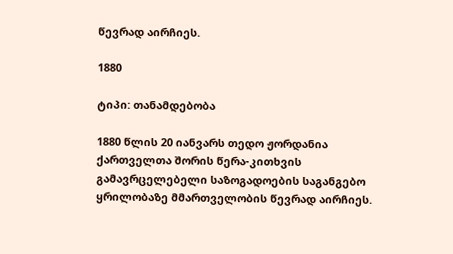წევრად აირჩიეს.

1880

ტიპი: თანამდებობა

1880 წლის 20 იანვარს თედო ჟორდანია ქართველთა შორის წერა-კითხვის გამავრცელებელი საზოგადოების საგანგებო ყრილობაზე მმართველობის წევრად აირჩიეს.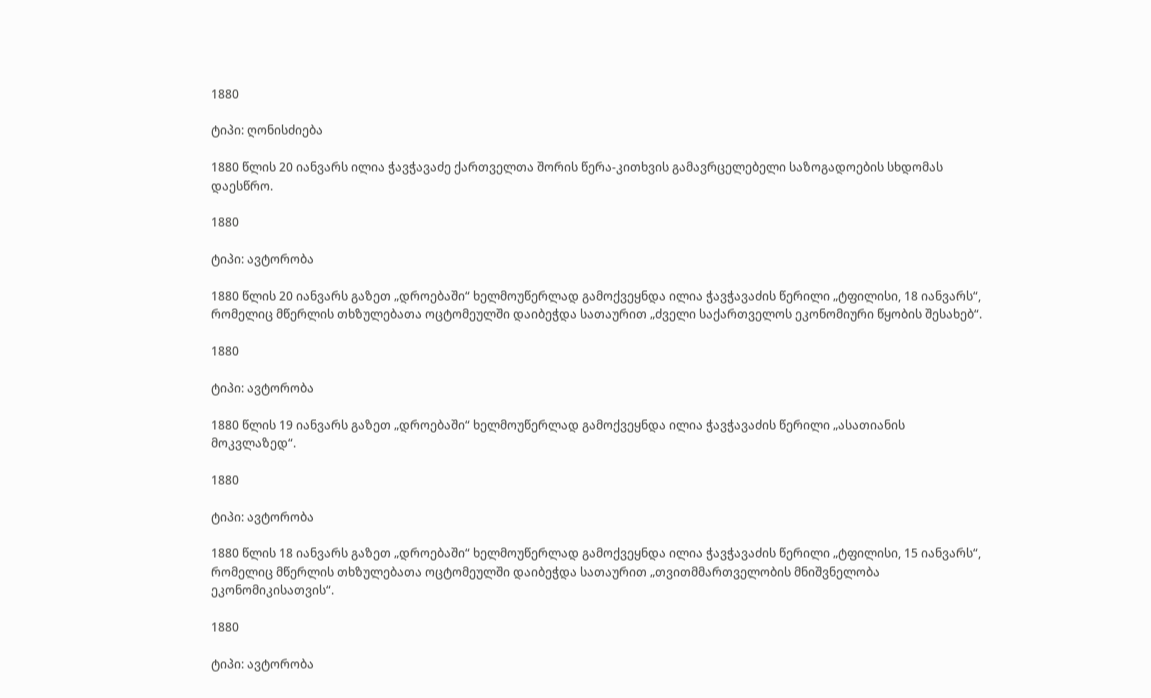1880

ტიპი: ღონისძიება

1880 წლის 20 იანვარს ილია ჭავჭავაძე ქართველთა შორის წერა-კითხვის გამავრცელებელი საზოგადოების სხდომას დაესწრო.

1880

ტიპი: ავტორობა

1880 წლის 20 იანვარს გაზეთ „დროებაში“ ხელმოუწერლად გამოქვეყნდა ილია ჭავჭავაძის წერილი „ტფილისი, 18 იანვარს“, რომელიც მწერლის თხზულებათა ოცტომეულში დაიბეჭდა სათაურით „ძველი საქართველოს ეკონომიური წყობის შესახებ“.

1880

ტიპი: ავტორობა

1880 წლის 19 იანვარს გაზეთ „დროებაში“ ხელმოუწერლად გამოქვეყნდა ილია ჭავჭავაძის წერილი „ასათიანის მოკვლაზედ“.

1880

ტიპი: ავტორობა

1880 წლის 18 იანვარს გაზეთ „დროებაში“ ხელმოუწერლად გამოქვეყნდა ილია ჭავჭავაძის წერილი „ტფილისი, 15 იანვარს“, რომელიც მწერლის თხზულებათა ოცტომეულში დაიბეჭდა სათაურით „თვითმმართველობის მნიშვნელობა ეკონომიკისათვის“.

1880

ტიპი: ავტორობა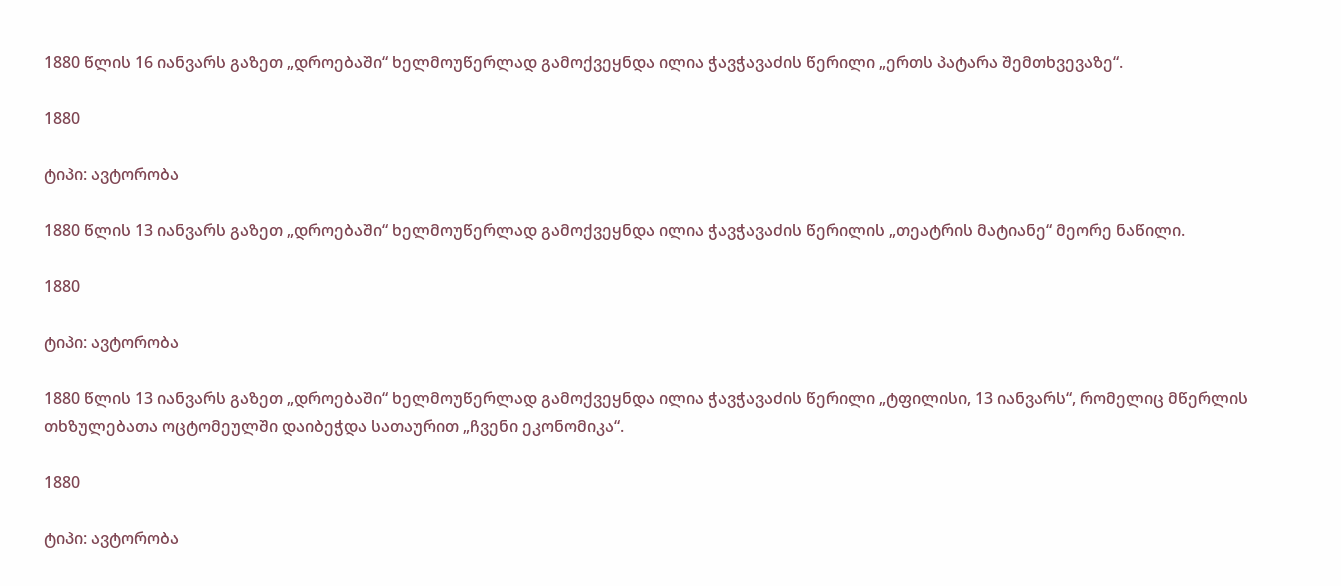1880 წლის 16 იანვარს გაზეთ „დროებაში“ ხელმოუწერლად გამოქვეყნდა ილია ჭავჭავაძის წერილი „ერთს პატარა შემთხვევაზე“.

1880

ტიპი: ავტორობა

1880 წლის 13 იანვარს გაზეთ „დროებაში“ ხელმოუწერლად გამოქვეყნდა ილია ჭავჭავაძის წერილის „თეატრის მატიანე“ მეორე ნაწილი.

1880

ტიპი: ავტორობა

1880 წლის 13 იანვარს გაზეთ „დროებაში“ ხელმოუწერლად გამოქვეყნდა ილია ჭავჭავაძის წერილი „ტფილისი, 13 იანვარს“, რომელიც მწერლის თხზულებათა ოცტომეულში დაიბეჭდა სათაურით „ჩვენი ეკონომიკა“.

1880

ტიპი: ავტორობა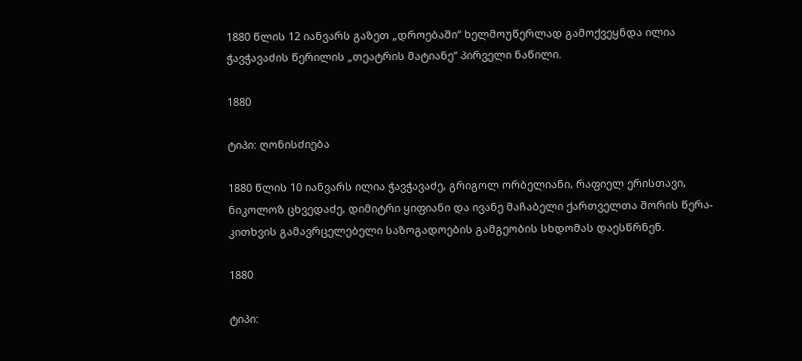1880 წლის 12 იანვარს გაზეთ „დროებაში“ ხელმოუწერლად გამოქვეყნდა ილია ჭავჭავაძის წერილის „თეატრის მატიანე“ პირველი ნაწილი.

1880

ტიპი: ღონისძიება

1880 წლის 10 იანვარს ილია ჭავჭავაძე, გრიგოლ ორბელიანი, რაფიელ ერისთავი, ნიკოლოზ ცხვედაძე, დიმიტრი ყიფიანი და ივანე მაჩაბელი ქართველთა შორის წერა-კითხვის გამავრცელებელი საზოგადოების გამგეობის სხდომას დაესწრნენ.

1880

ტიპი: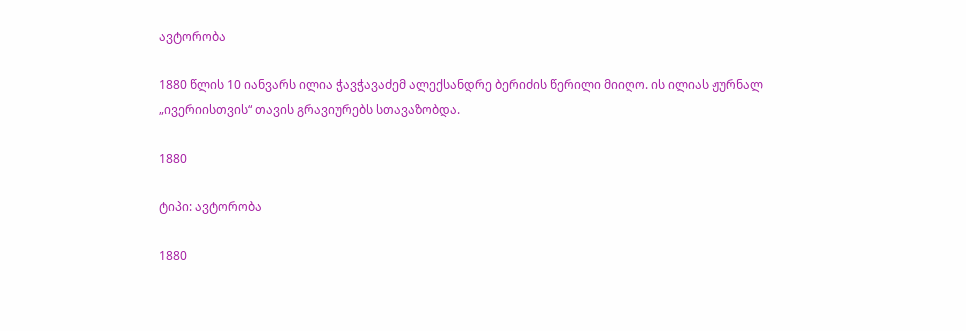ავტორობა

1880 წლის 10 იანვარს ილია ჭავჭავაძემ ალექსანდრე ბერიძის წერილი მიიღო. ის ილიას ჟურნალ „ივერიისთვის“ თავის გრავიურებს სთავაზობდა.

1880

ტიპი: ავტორობა

1880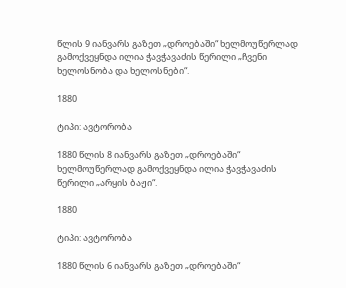წლის 9 იანვარს გაზეთ „დროებაში“ ხელმოუწერლად გამოქვეყნდა ილია ჭავჭავაძის წერილი „ჩვენი ხელოსნობა და ხელოსნები“.

1880

ტიპი: ავტორობა

1880 წლის 8 იანვარს გაზეთ „დროებაში“ ხელმოუწერლად გამოქვეყნდა ილია ჭავჭავაძის წერილი „არყის ბაჟი“.

1880

ტიპი: ავტორობა

1880 წლის 6 იანვარს გაზეთ „დროებაში“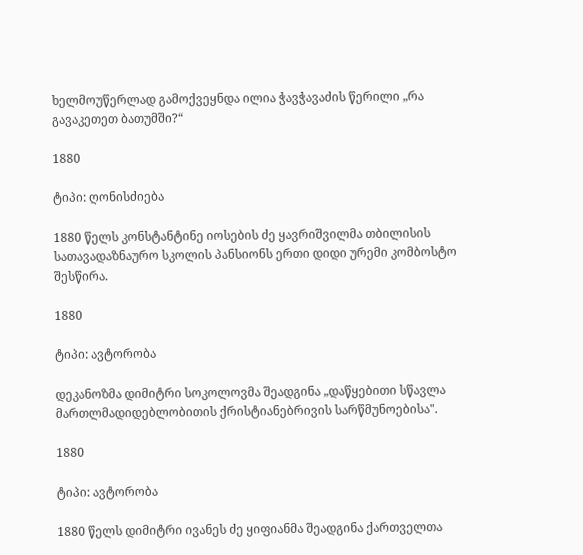ხელმოუწერლად გამოქვეყნდა ილია ჭავჭავაძის წერილი „რა გავაკეთეთ ბათუმში?“

1880

ტიპი: ღონისძიება

1880 წელს კონსტანტინე იოსების ძე ყავრიშვილმა თბილისის სათავადაზნაურო სკოლის პანსიონს ერთი დიდი ურემი კომბოსტო შესწირა.

1880

ტიპი: ავტორობა

დეკანოზმა დიმიტრი სოკოლოვმა შეადგინა „დაწყებითი სწავლა მართლმადიდებლობითის ქრისტიანებრივის სარწმუნოებისა".

1880

ტიპი: ავტორობა

1880 წელს დიმიტრი ივანეს ძე ყიფიანმა შეადგინა ქართველთა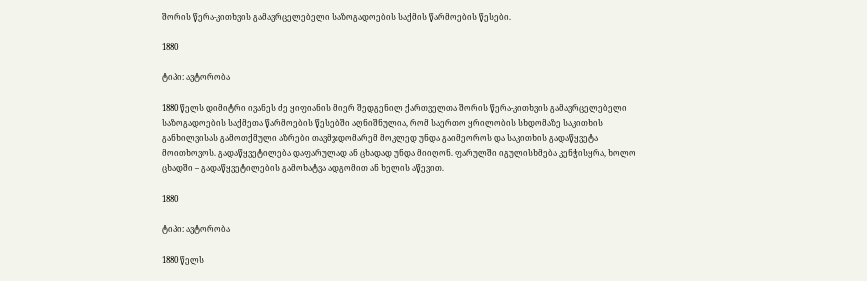შორის წერა-კითხვის გამავრცელებელი საზოგადოების საქმის წარმოების წესები.

1880

ტიპი: ავტორობა

1880 წელს დიმიტრი ივანეს ძე ყიფიანის მიერ შედგენილ ქართველთა შორის წერა-კითხვის გამავრცელებელი საზოგადოების საქმეთა წარმოების წესებში აღნიშნულია, რომ საერთო ყრილობის სხდომაზე საკითხის განხილვისას გამოთქმული აზრები თავმჯდომარემ მოკლედ უნდა გაიმეოროს და საკითხის გადაწყვეტა მოითხოვოს. გადაწყვეტილება დაფარულად ან ცხადად უნდა მიიღონ. ფარულში იგულისხმება კენჭისყრა, ხოლო ცხადში – გადაწყვეტილების გამოხატვა ადგომით ან ხელის აწევით.

1880

ტიპი: ავტორობა

1880 წელს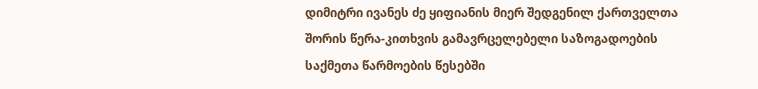დიმიტრი ივანეს ძე ყიფიანის მიერ შედგენილ ქართველთა შორის წერა-კითხვის გამავრცელებელი საზოგადოების საქმეთა წარმოების წესებში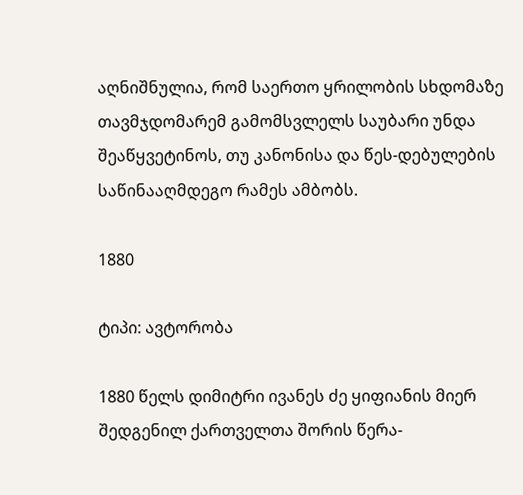აღნიშნულია, რომ საერთო ყრილობის სხდომაზე თავმჯდომარემ გამომსვლელს საუბარი უნდა შეაწყვეტინოს, თუ კანონისა და წეს-დებულების საწინააღმდეგო რამეს ამბობს.

1880

ტიპი: ავტორობა

1880 წელს დიმიტრი ივანეს ძე ყიფიანის მიერ შედგენილ ქართველთა შორის წერა-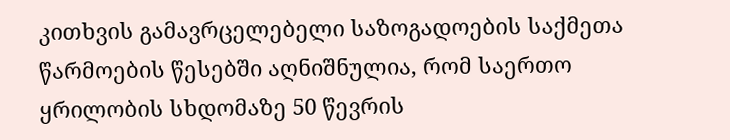კითხვის გამავრცელებელი საზოგადოების საქმეთა წარმოების წესებში აღნიშნულია, რომ საერთო ყრილობის სხდომაზე 50 წევრის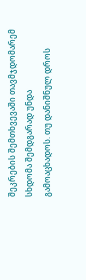შეკრების შემთხვევაში თავმჯდომარემ სხდომა შემდგარად უნდა გამოაცხადოს. თუ დანიშნულ დროს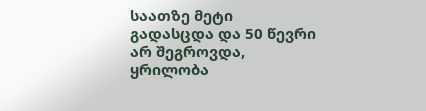საათზე მეტი გადასცდა და 50 წევრი არ შეგროვდა, ყრილობა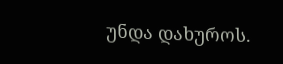უნდა დახუროს.